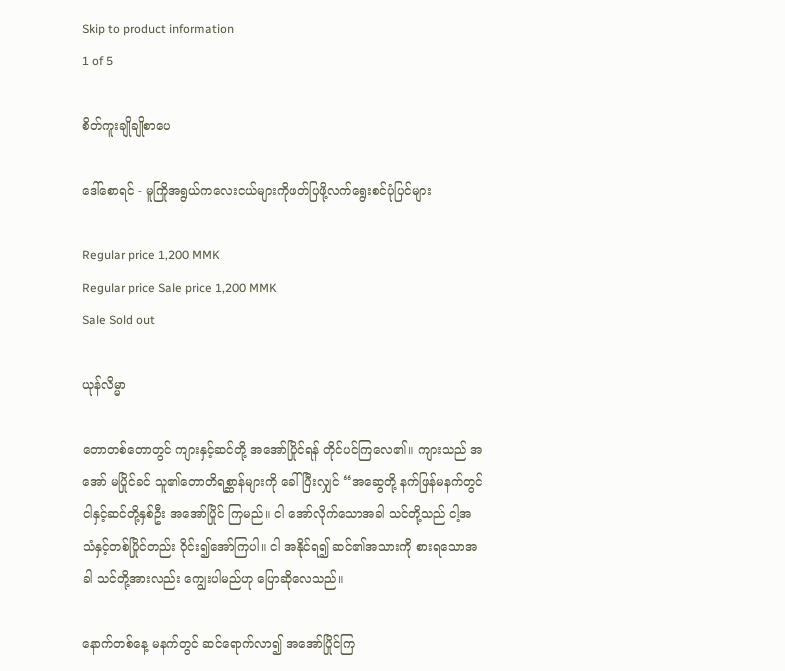Skip to product information
1 of 5

စိတ်ကူးချိုချိုစာပေ

ဒေါ်စောရင် - မူကြိုအရွယ်ကလေးငယ်များကိုဖတ်ပြဖို့လက်ရွေးစင်ပုံပြင်များ

Regular price 1,200 MMK
Regular price Sale price 1,200 MMK
Sale Sold out

ယုန်လိမ္မာ

တောတစ်တောတွင် ကျားနှင့်ဆင်တို့ အအော်ပြိုင်ရန် တိုင်ပင်ကြလေ၏။ ကျားသည် အအော် မပြိုင်ခင် သူ၏တောတိရစ္ဆာန်များကို ခေါ်ပြီးလျှင် “အဆွေတို့ နက်ဖြန်မနက်တွင် ငါနှင့်ဆင်တို့နှစ်ဦး အအော်ပြိုင် ကြမည်။ ငါ အော်လိုက်သောအခါ သင်တို့သည် ငါ့အသံနှင့်တစ်ပြိုင်တည်း ဝိုင်း၍အော်ကြပါ။ ငါ အနိုင်ရ၍ ဆင်၏အသားကို စားရသောအခါ သင်တို့အားလည်း ကျွေးပါမည်ဟု ပြောဆိုလေသည်။

နောက်တစ်နေ့ မနက်တွင် ဆင်ရောက်လာ၍ အအော်ပြိုင်ကြ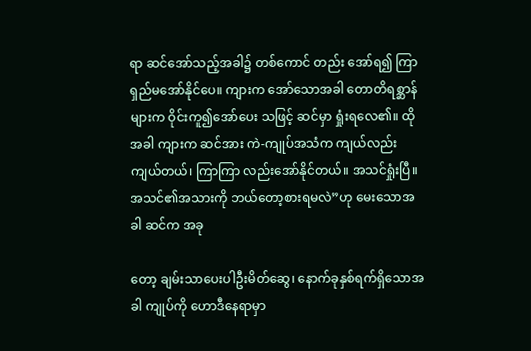ရာ ဆင်အော်သည့်အခါ၌ တစ်ကောင် တည်း အော်ရ၍ ကြာရှည်မအော်နိုင်ပေ။ ကျားက အော်သောအခါ တောတိရစ္ဆာန်များက ဝိုင်းကူ၍အော်ပေး သဖြင့် ဆင်မှာ ရှုံးရလေ၏။ ထိုအခါ ကျားက ဆင်အား ကဲ-ကျုပ်အသံက ကျယ်လည်းကျယ်တယ်၊ ကြာကြာ လည်းအော်နိုင်တယ်။ အသင်ရှုံးပြီ။ အသင်၏အသားကို ဘယ်တော့စားရမလဲ”ဟု မေးသောအခါ ဆင်က အခု

တော့ ချမ်းသာပေးပါဦးမိတ်ဆွေ၊ နောက်ခုနှစ်ရက်ရှိသောအခါ ကျုပ်ကို ဟောဒီနေရာမှာ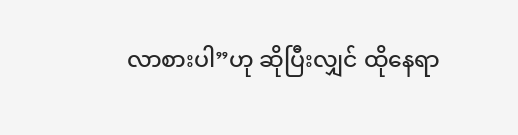လာစားပါ”ဟု ဆိုပြီးလျှင် ထိုနေရာ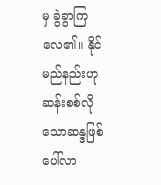မှ ခွဲခွာကြလေ၏။ နိုင်မည်နည်းဟု ဆန်းစစ်လိုသောဆန္ဒဖြစ်ပေါ်လာ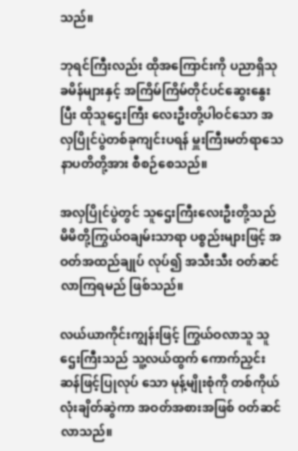သည်။

ဘုရင်ကြီးလည်း ထိုအကြောင်းကို ပညာရှိသုခမိန်များနှင့် အကြိမ်ကြိမ်တိုင်ပင်ဆွေးနွေးပြီး ထိုသူဌေးကြီး လေးဦးတို့ပါဝင်သော အလှပြိုင်ပွဲတစ်ခုကျင်းပရန် မှူးကြီးမတ်ရာသေနာပတိတို့အား စီစဉ်စေသည်။

အလှပြိုင်ပွဲတွင် သူဌေးကြီးလေးဦးတို့သည် မိမိတို့ကြွယ်ဝချမ်းသာရာ ပစ္စည်းများဖြင့် အဝတ်အထည်ချုပ် လုပ်၍ အသီးသီး ဝတ်ဆင်လာကြရမည် ဖြစ်သည်။

လယ်ယာကိုင်းကျွန်းဖြင့် ကြွယ်ဝလာသူ သူဌေးကြီးသည် သူ့လယ်ထွက် ကောက်ညှင်းဆန်ဖြင့်ပြုလုပ် သော မုန့်မျိုးစုံကို တစ်ကိုယ်လုံးချိတ်ဆွဲကာ အဝတ်အစားအဖြစ် ဝတ်ဆင်လာသည်။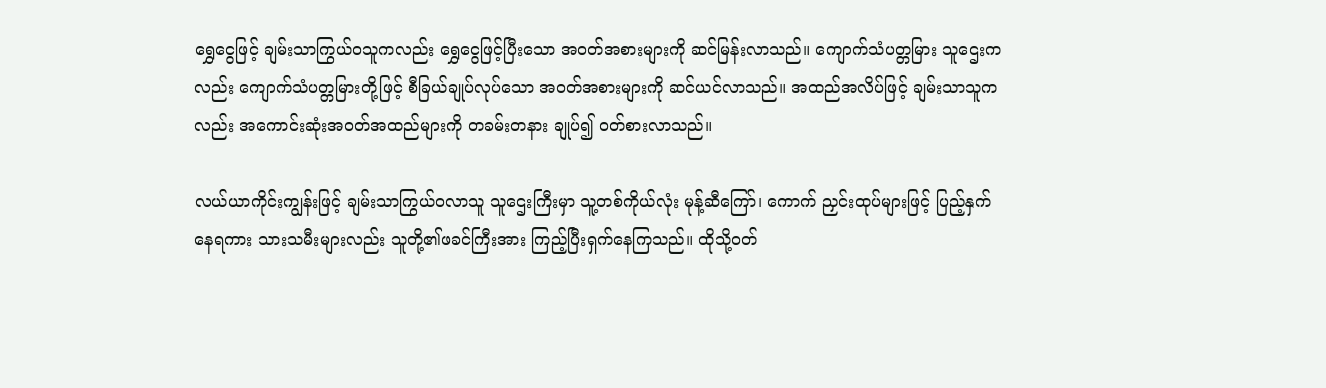ရွှေငွေဖြင့် ချမ်းသာကြွယ်ဝသူကလည်း ရွှေငွေဖြင့်ပြီးသော အဝတ်အစားများကို ဆင်မြန်းလာသည်။ ကျောက်သံပတ္တမြား သူဌေးကလည်း ကျောက်သံပတ္တမြားတို့ဖြင့် စီခြယ်ချုပ်လုပ်သော အဝတ်အစားများကို ဆင်ယင်လာသည်။ အထည်အလိပ်ဖြင့် ချမ်းသာသူကလည်း အကောင်းဆုံးအဝတ်အထည်များကို တခမ်းတနား ချုပ်၍ ဝတ်စားလာသည်။

လယ်ယာကိုင်းကျွန်းဖြင့် ချမ်းသာကြွယ်ဝလာသူ သူဌေးကြီးမှာ သူ့တစ်ကိုယ်လုံး မုန့်ဆီကြော်၊ ကောက် ညှင်းထုပ်များဖြင့် ပြည့်နှက်နေရကား သားသမီးများလည်း သူတို့၏ဖခင်ကြီးအား ကြည့်ပြီးရှက်နေကြသည်။ ထိုသို့ဝတ်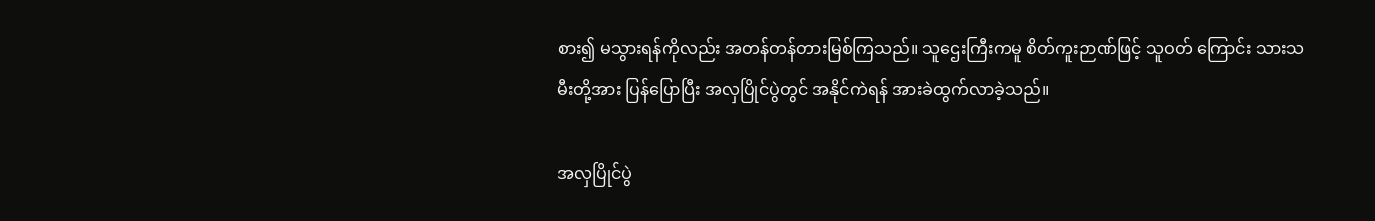စား၍ မသွားရန်ကိုလည်း အတန်တန်တားမြစ်ကြသည်။ သူဌေးကြီးကမူ စိတ်ကူးဉာဏ်ဖြင့် သူဝတ် ကြောင်း သားသမီးတို့အား ပြန်ပြောပြီး အလှပြိုင်ပွဲတွင် အနိုင်ကဲရန် အားခဲထွက်လာခဲ့သည်။

အလှပြိုင်ပွဲ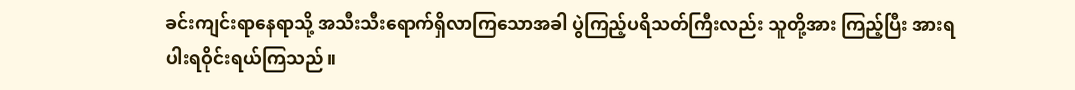ခင်းကျင်းရာနေရာသို့ အသီးသီးရောက်ရှိလာကြသောအခါ ပွဲကြည့်ပရိသတ်ကြီးလည်း သူတို့အား ကြည့်ပြီး အားရပါးရဝိုင်းရယ်ကြသည်။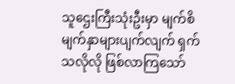သူဌေးကြီးသုံးဦးမှာ မျက်စိမျက်နှာများပျက်လျက် ရှက် သလိုလို ဖြစ်လာကြသော်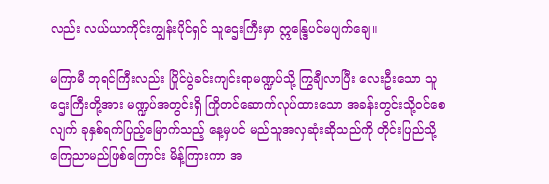လည်း လယ်ယာကိုင်းကျွန်းပိုင်ရှင် သူဌေးကြီးမှာ ဣန္ဒြေပင်မပျက်ချေ။

မကြာမီ ဘုရင်ကြီးလည်း ပြိုင်ပွဲခင်းကျင်းရာမဏ္ဍပ်သို့ ကြွချီလာပြီး လေးဦးသော သူဌေးကြီးတို့အား မဏ္ဍပ်အတွင်းရှိ ကြိုတင်ဆောက်လုပ်ထားသော အခန်းတွင်းသို့ဝင်စေလျက် ခုနှစ်ရက်ပြည့်မြောက်သည့် နေ့မှပင် မည်သူအလှဆုံးဆိုသည်ကို တိုင်းပြည်သို့ ကြေညာမည်ဖြစ်ကြောင်း မိန့်ကြားကာ အ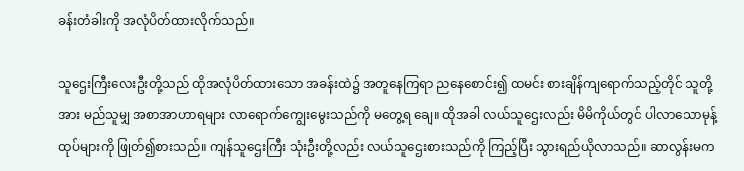ခန်းတံခါးကို အလုံပိတ်ထားလိုက်သည်။

သူဌေးကြီးလေးဦးတို့သည် ထိုအလုံပိတ်ထားသော အခန်းထဲ၌ အတူနေကြရာ ညနေစောင်း၍ ထမင်း စားချိန်ကျရောက်သည့်တိုင် သူတို့အား မည်သူမျှ အစာအာဟာရများ လာရောက်ကျွေးမွေးသည်ကို မတွေ့ရ ချေ။ ထိုအခါ လယ်သူဌေးလည်း မိမိကိုယ်တွင် ပါလာသောမုန့်ထုပ်များကို ဖြုတ်၍စားသည်။ ကျန်သူဌေးကြီး သုံးဦးတို့လည်း လယ်သူဌေးစားသည်ကို ကြည့်ပြီး သွားရည်ယိုလာသည်။ ဆာလွန်းမက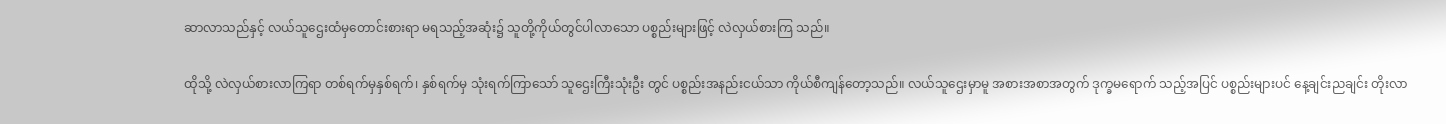ဆာလာသည်နှင့် လယ်သူဌေးထံမှတောင်းစားရာ မရသည့်အဆုံး၌ သူတို့ကိုယ်တွင်ပါလာသော ပစ္စည်းများဖြင့် လဲလှယ်စားကြ သည်။

ထိုသို့ လဲလှယ်စားလာကြရာ တစ်ရက်မှနှစ်ရက်၊ နှစ်ရက်မှ သုံးရက်ကြာသော် သူဌေးကြီးသုံးဦး တွင် ပစ္စည်းအနည်းငယ်သာ ကိုယ်စီကျန်တော့သည်။ လယ်သူဌေးမှာမူ အစားအစာအတွက် ဒုက္ခမရောက် သည့်အပြင် ပစ္စည်းများပင် နေ့ချင်းညချင်း တိုးလာ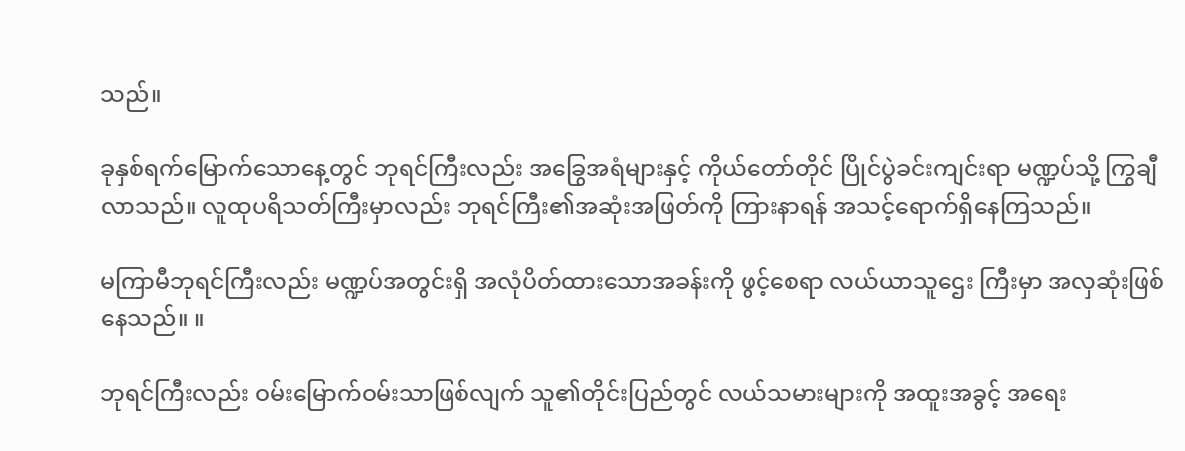သည်။

ခုနှစ်ရက်မြောက်သောနေ့တွင် ဘုရင်ကြီးလည်း အခြွေအရံများနှင့် ကိုယ်တော်တိုင် ပြိုင်ပွဲခင်းကျင်းရာ မဏ္ဍပ်သို့ ကြွချီလာသည်။ လူထုပရိသတ်ကြီးမှာလည်း ဘုရင်ကြီး၏အဆုံးအဖြတ်ကို ကြားနာရန် အသင့်ရောက်ရှိနေကြသည်။

မကြာမီဘုရင်ကြီးလည်း မဏ္ဍပ်အတွင်းရှိ အလုံပိတ်ထားသောအခန်းကို ဖွင့်စေရာ လယ်ယာသူဌေး ကြီးမှာ အလှဆုံးဖြစ်နေသည်။ ။

ဘုရင်ကြီးလည်း ဝမ်းမြောက်ဝမ်းသာဖြစ်လျက် သူ၏တိုင်းပြည်တွင် လယ်သမားများကို အထူးအခွင့် အရေး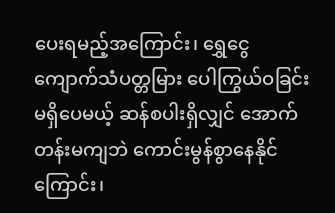ပေးရမည့်အကြောင်း၊ ရွှေငွေကျောက်သံပတ္တမြား ပေါကြွယ်ဝခြင်းမရှိပေမယ့် ဆန်စပါးရှိလျှင် အောက် တန်းမကျဘဲ ကောင်းမွန်စွာနေနိုင်ကြောင်း၊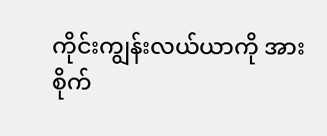ကိုင်းကျွန်းလယ်ယာကို အားစိုက်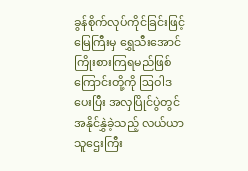ခွန်စိုက်လုပ်ကိုင်ခြင်းဖြင့် မြေကြီးမှ ရွှေသီးအောင် ကြိုးစားကြရမည်ဖြစ်ကြောင်းတို့ကို ဩဝါဒပေးပြီး အလှပြိုင်ပွဲတွင် အနိုင်နွှဲခဲ့သည့် လယ်ယာ သူဌေးကြီး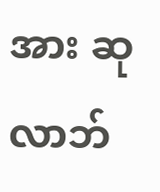အား ဆုလာဘ်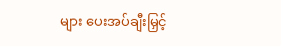များ ပေးအပ်ချီးမြှင့်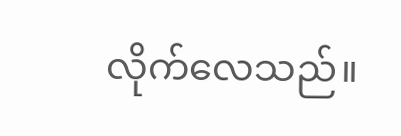လိုက်လေသည်။